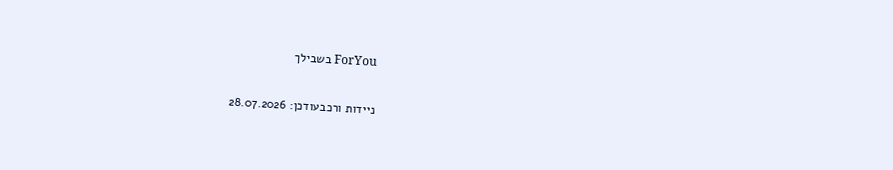ForYou בשבילך

ניידות ורכבעודכן: 28.07.2026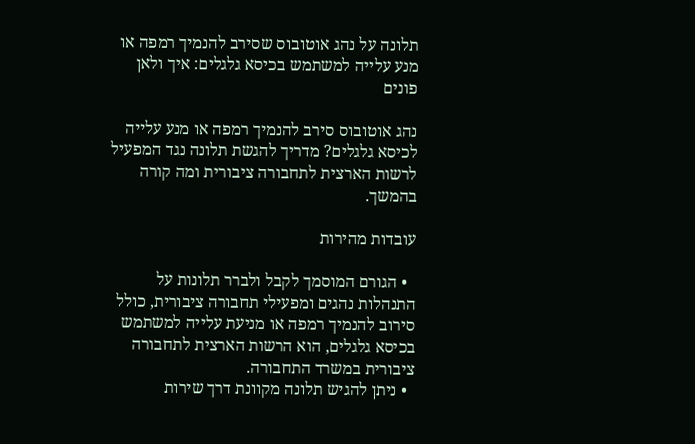תלונה על נהג אוטובוס שסירב להנמיך רמפה או מנע עלייה למשתמש בכיסא גלגלים: איך ולאן פונים

נהג אוטובוס סירב להנמיך רמפה או מנע עלייה לכיסא גלגלים? מדריך להגשת תלונה נגד המפעיל לרשות הארצית לתחבורה ציבורית ומה קורה בהמשך.

עובדות מהירות

  • הגורם המוסמך לקבל ולברר תלונות על התנהלות נהגים ומפעילי תחבורה ציבורית, כולל סירוב להנמיך רמפה או מניעת עלייה למשתמש בכיסא גלגלים, הוא הרשות הארצית לתחבורה ציבורית במשרד התחבורה.
  • ניתן להגיש תלונה מקוונת דרך שירות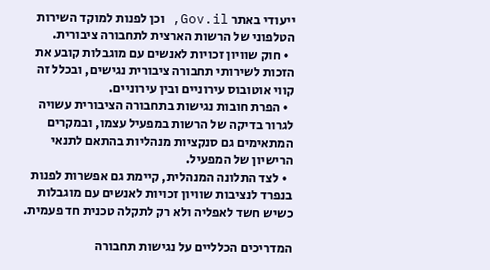ייעודי באתר Gov.il, וכן לפנות למוקד השירות הטלפוני של הרשות הארצית לתחבורה ציבורית.
  • חוק שוויון זכויות לאנשים עם מוגבלות קובע את הזכות לשירותי תחבורה ציבורית נגישים, ובכלל זה קווי אוטובוס עירוניים ובין עירוניים.
  • הפרת חובות נגישות בתחבורה הציבורית עשויה לגרור בדיקה של הרשות במפעיל עצמו, ובמקרים המתאימים גם סנקציות מנהליות בהתאם לתנאי הרישיון של המפעיל.
  • לצד התלונה המנהלית, קיימת גם אפשרות לפנות בנפרד לנציבות שוויון זכויות לאנשים עם מוגבלות כשיש חשד לאפליה ולא רק לתקלה טכנית חד פעמית.

המדריכים הכלליים על נגישות תחבורה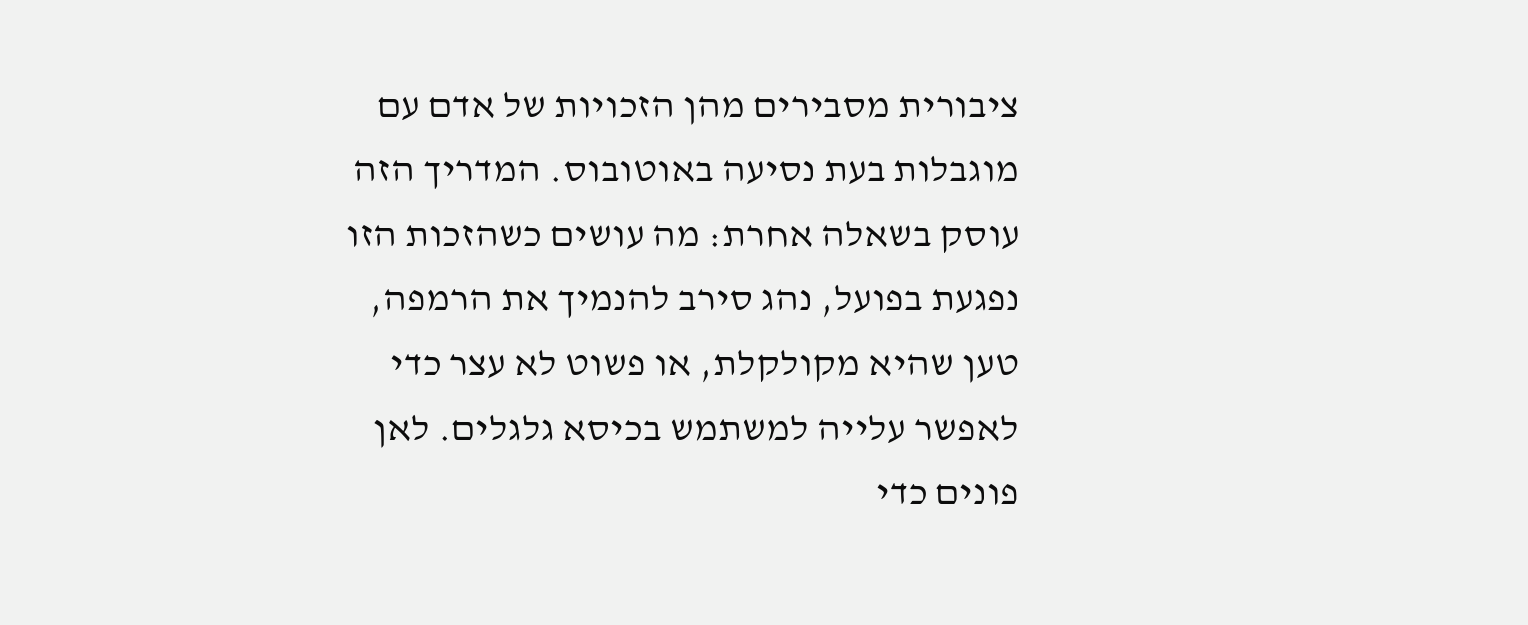ציבורית מסבירים מהן הזכויות של אדם עם מוגבלות בעת נסיעה באוטובוס. המדריך הזה עוסק בשאלה אחרת: מה עושים כשהזכות הזו נפגעת בפועל, נהג סירב להנמיך את הרמפה, טען שהיא מקולקלת, או פשוט לא עצר כדי לאפשר עלייה למשתמש בכיסא גלגלים. לאן פונים כדי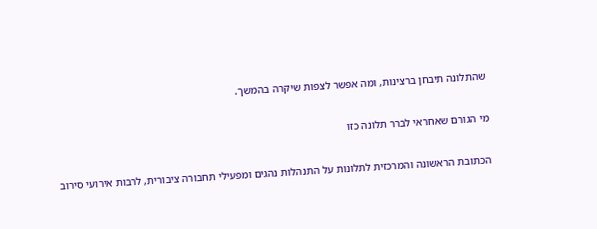שהתלונה תיבחן ברצינות, ומה אפשר לצפות שיקרה בהמשך.

מי הגורם שאחראי לברר תלונה כזו

הכתובת הראשונה והמרכזית לתלונות על התנהלות נהגים ומפעילי תחבורה ציבורית, לרבות אירועי סירוב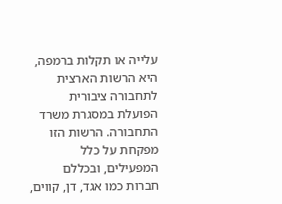עלייה או תקלות ברמפה, היא הרשות הארצית לתחבורה ציבורית הפועלת במסגרת משרד התחבורה. הרשות הזו מפקחת על כלל המפעילים, ובכללם חברות כמו אגד, דן, קווים,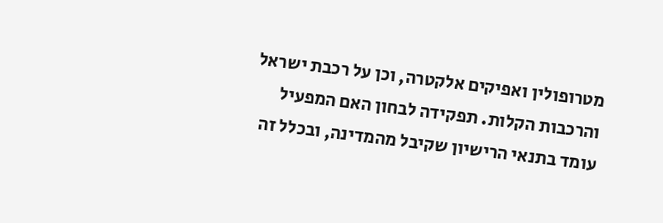מטרופולין ואפיקים אלקטרה, וכן על רכבת ישראל והרכבות הקלות. תפקידה לבחון האם המפעיל עומד בתנאי הרישיון שקיבל מהמדינה, ובכלל זה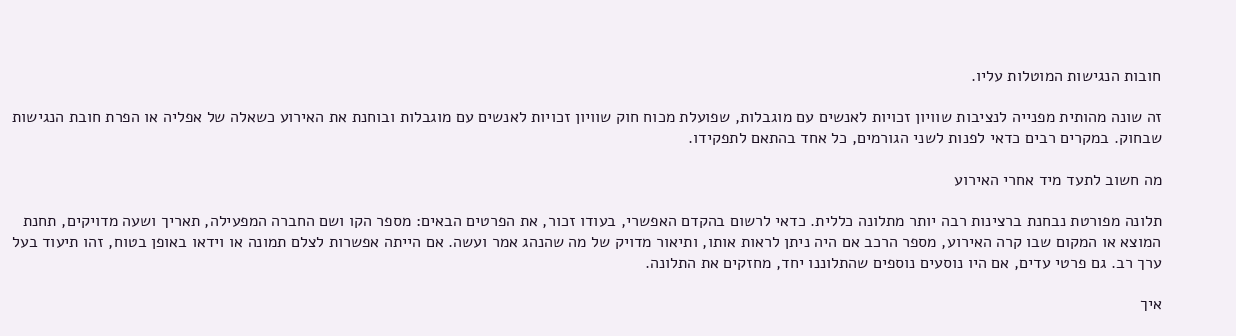חובות הנגישות המוטלות עליו.

זה שונה מהותית מפנייה לנציבות שוויון זכויות לאנשים עם מוגבלות, שפועלת מכוח חוק שוויון זכויות לאנשים עם מוגבלות ובוחנת את האירוע כשאלה של אפליה או הפרת חובת הנגישות שבחוק. במקרים רבים כדאי לפנות לשני הגורמים, כל אחד בהתאם לתפקידו.

מה חשוב לתעד מיד אחרי האירוע

תלונה מפורטת נבחנת ברצינות רבה יותר מתלונה כללית. כדאי לרשום בהקדם האפשרי, בעודו זכור, את הפרטים הבאים: מספר הקו ושם החברה המפעילה, תאריך ושעה מדויקים, תחנת המוצא או המקום שבו קרה האירוע, מספר הרכב אם היה ניתן לראות אותו, ותיאור מדויק של מה שהנהג אמר ועשה. אם הייתה אפשרות לצלם תמונה או וידאו באופן בטוח, זהו תיעוד בעל ערך רב. גם פרטי עדים, אם היו נוסעים נוספים שהתלוננו יחד, מחזקים את התלונה.

איך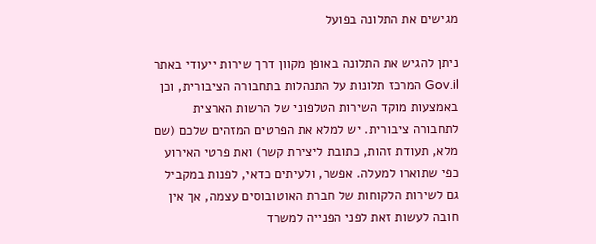מגישים את התלונה בפועל

ניתן להגיש את התלונה באופן מקוון דרך שירות ייעודי באתר Gov.il המרכז תלונות על התנהלות בתחבורה הציבורית, וכן באמצעות מוקד השירות הטלפוני של הרשות הארצית לתחבורה ציבורית. יש למלא את הפרטים המזהים שלכם (שם מלא, תעודת זהות, כתובת ליצירת קשר) ואת פרטי האירוע כפי שתוארו למעלה. אפשר, ולעיתים כדאי, לפנות במקביל גם לשירות הלקוחות של חברת האוטובוסים עצמה, אך אין חובה לעשות זאת לפני הפנייה למשרד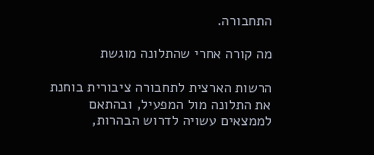התחבורה.

מה קורה אחרי שהתלונה מוגשת

הרשות הארצית לתחבורה ציבורית בוחנת את התלונה מול המפעיל, ובהתאם לממצאים עשויה לדרוש הבהרות,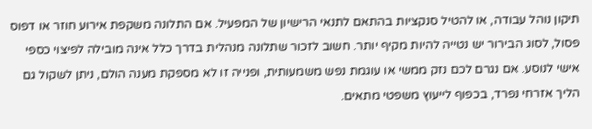תיקון נוהל עבודה, או להטיל סנקציות בהתאם לתנאי הרישיון של המפעיל. אם התלונה משקפת אירוע חוזר או דפוס פסול, לסוג הבירור יש נטייה להיות מקיף יותר. חשוב לזכור שתלונה מנהלית בדרך כלל אינה מובילה לפיצוי כספי אישי לנוסע. אם נגרם לכם נזק ממשי או עוגמת נפש משמעותית, ופנייה זו לא מספקת מענה הולם, ניתן לשקול גם הליך אזרחי נפרד, בכפוף לייעוץ משפטי מתאים.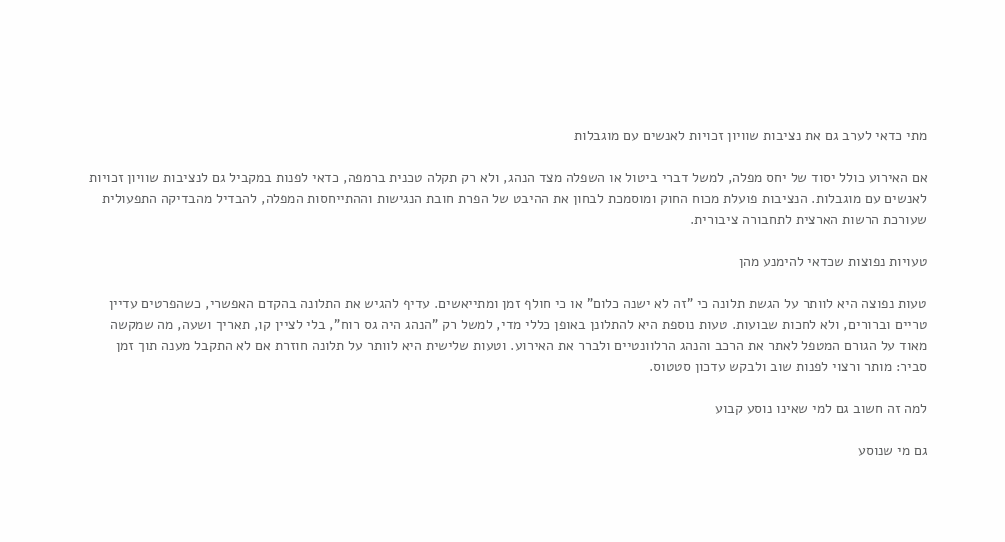מתי כדאי לערב גם את נציבות שוויון זכויות לאנשים עם מוגבלות

אם האירוע כולל יסוד של יחס מפלה, למשל דברי ביטול או השפלה מצד הנהג, ולא רק תקלה טכנית ברמפה, כדאי לפנות במקביל גם לנציבות שוויון זכויות לאנשים עם מוגבלות. הנציבות פועלת מכוח החוק ומוסמכת לבחון את ההיבט של הפרת חובת הנגישות וההתייחסות המפלה, להבדיל מהבדיקה התפעולית שעורכת הרשות הארצית לתחבורה ציבורית.

טעויות נפוצות שכדאי להימנע מהן

טעות נפוצה היא לוותר על הגשת תלונה כי "זה לא ישנה כלום" או כי חולף זמן ומתייאשים. עדיף להגיש את התלונה בהקדם האפשרי, כשהפרטים עדיין טריים וברורים, ולא לחכות שבועות. טעות נוספת היא להתלונן באופן כללי מדי, למשל רק "הנהג היה גס רוח", בלי לציין קו, תאריך ושעה, מה שמקשה מאוד על הגורם המטפל לאתר את הרכב והנהג הרלוונטיים ולברר את האירוע. וטעות שלישית היא לוותר על תלונה חוזרת אם לא התקבל מענה תוך זמן סביר: מותר ורצוי לפנות שוב ולבקש עדכון סטטוס.

למה זה חשוב גם למי שאינו נוסע קבוע

גם מי שנוסע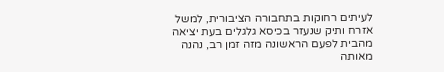לעיתים רחוקות בתחבורה הציבורית, למשל אזרח ותיק שנעזר בכיסא גלגלים בעת יציאה מהבית לפעם הראשונה מזה זמן רב, נהנה מאותה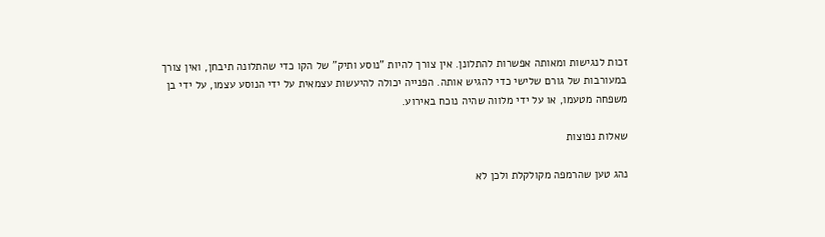זכות לנגישות ומאותה אפשרות להתלונן. אין צורך להיות "נוסע ותיק" של הקו כדי שהתלונה תיבחן, ואין צורך במעורבות של גורם שלישי כדי להגיש אותה. הפנייה יכולה להיעשות עצמאית על ידי הנוסע עצמו, על ידי בן משפחה מטעמו, או על ידי מלווה שהיה נוכח באירוע.

שאלות נפוצות

נהג טען שהרמפה מקולקלת ולכן לא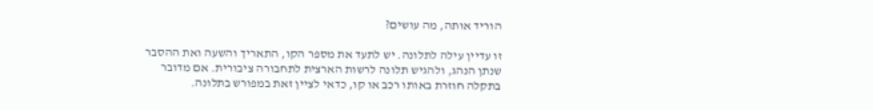הוריד אותה, מה עושים?

זו עדיין עילה לתלונה. יש לתעד את מספר הקו, התאריך והשעה ואת ההסבר שנתן הנהג, ולהגיש תלונה לרשות הארצית לתחבורה ציבורית. אם מדובר בתקלה חוזרת באותו רכב או קו, כדאי לציין זאת במפורש בתלונה.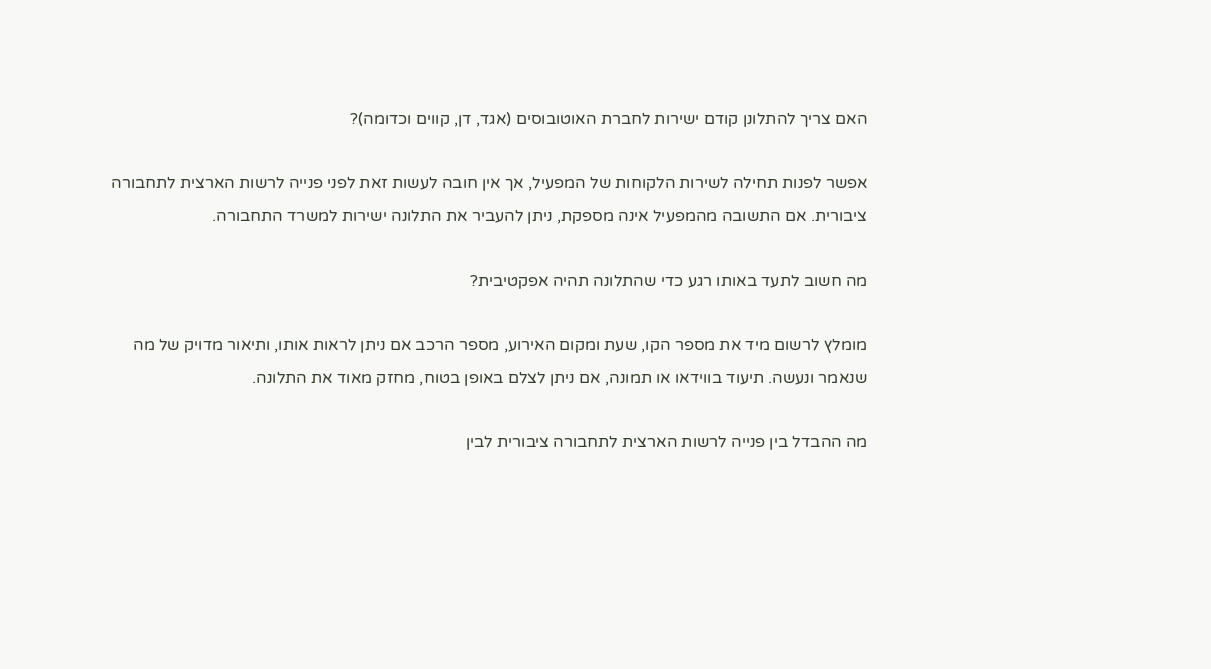האם צריך להתלונן קודם ישירות לחברת האוטובוסים (אגד, דן, קווים וכדומה)?

אפשר לפנות תחילה לשירות הלקוחות של המפעיל, אך אין חובה לעשות זאת לפני פנייה לרשות הארצית לתחבורה ציבורית. אם התשובה מהמפעיל אינה מספקת, ניתן להעביר את התלונה ישירות למשרד התחבורה.

מה חשוב לתעד באותו רגע כדי שהתלונה תהיה אפקטיבית?

מומלץ לרשום מיד את מספר הקו, שעת ומקום האירוע, מספר הרכב אם ניתן לראות אותו, ותיאור מדויק של מה שנאמר ונעשה. תיעוד בווידאו או תמונה, אם ניתן לצלם באופן בטוח, מחזק מאוד את התלונה.

מה ההבדל בין פנייה לרשות הארצית לתחבורה ציבורית לבין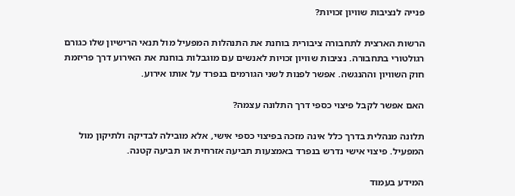פנייה לנציבות שוויון זכויות?

הרשות הארצית לתחבורה ציבורית בוחנת את התנהלות המפעיל מול תנאי הרישיון שלו כגורם רגולטורי בתחבורה. נציבות שוויון זכויות לאנשים עם מוגבלות בוחנת את האירוע דרך פריזמת חוק השוויון וההנגשה. אפשר לפנות לשני הגורמים בנפרד על אותו אירוע.

האם אפשר לקבל פיצוי כספי דרך התלונה עצמה?

תלונה מנהלית בדרך כלל אינה מזכה בפיצוי כספי אישי, אלא מובילה לבדיקה ולתיקון מול המפעיל. פיצוי אישי נדרש בנפרד באמצעות תביעה אזרחית או תביעה קטנה.

המידע בעמוד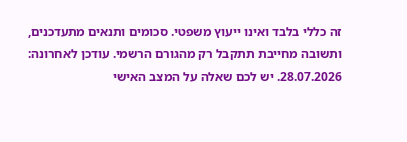זה כללי בלבד ואינו ייעוץ משפטי. סכומים ותנאים מתעדכנים, ותשובה מחייבת תתקבל רק מהגורם הרשמי. עודכן לאחרונה: 28.07.2026. יש לכם שאלה על המצב האישי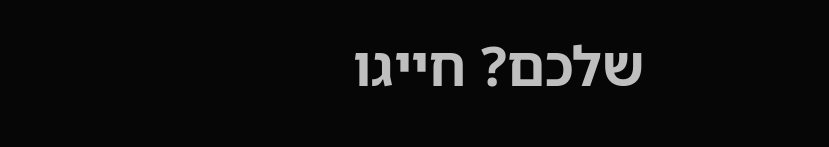שלכם? חייגו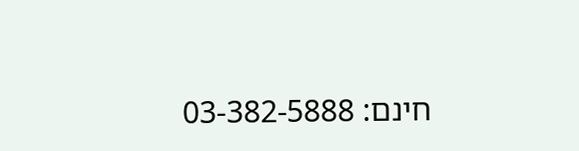חינם: 03-382-5888